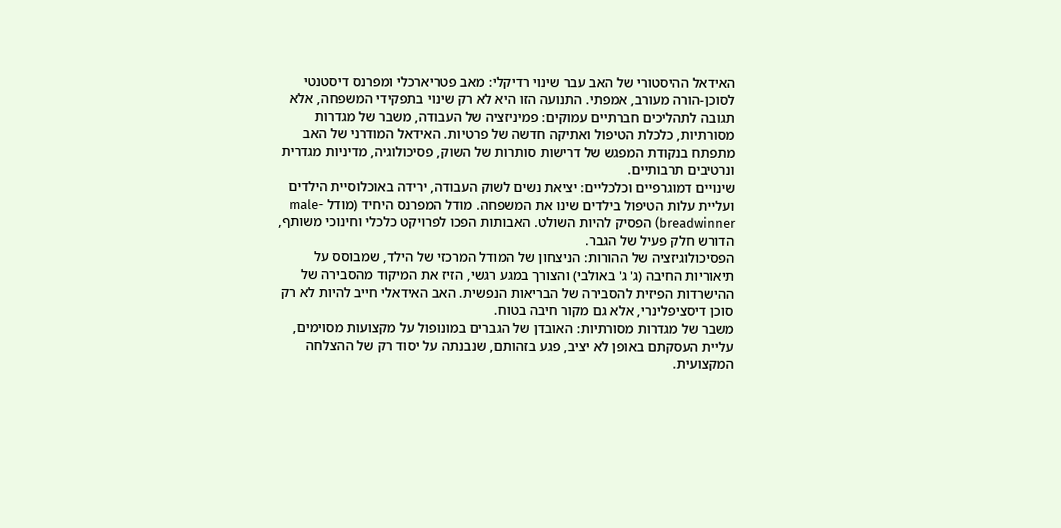האידאל ההיסטורי של האב עבר שינוי רדיקלי: מאב פטריארכלי ומפרנס דיסטנטי לסוכן-הורה מעורב, אמפתי. התנועה הזו היא לא רק שינוי בתפקידי המשפחה, אלא תגובה לתהליכים חברתיים עמוקים: פמיניזציה של העבודה, משבר של מגדרות מסורתיות, כלכלת הטיפול ואתיקה חדשה של פרטיות. האידאל המודרני של האב מתפתח בנקודת המפגש של דרישות סותרות של השוק, פסיכולוגיה, מדיניות מגדרית ונרטיבים תרבותיים.
שינויים דמוגרפיים וכלכליים: יציאת נשים לשוק העבודה, ירידה באוכלוסיית הילדים ועליית עלות הטיפול בילדים שינו את המשפחה. מודל המפרנס היחיד (מודל male-breadwinner) הפסיק להיות השולט. האבותות הפכו לפרויקט כלכלי וחינוכי משותף, הדורש חלק פעיל של הגבר.
הפסיכולוגיזציה של ההורות: הניצחון של המודל המרכזי של הילד, שמבוסס על תיאוריות החיבה (ג' ג' באולבי) והצורך במגע רגשי, הזיז את המיקוד מהסבירה של ההישרדות הפיזית להסבירה של הבריאות הנפשית. האב האידאלי חייב להיות לא רק סוכן דיסציפלינרי, אלא גם מקור חיבה בטוח.
משבר של מגדרות מסורתיות: האובדן של הגברים במונופול על מקצועות מסוימים, עליית העסקתם באופן לא יציב, פגע בזהותם, שנבנתה על יסוד רק של ההצלחה המקצועית.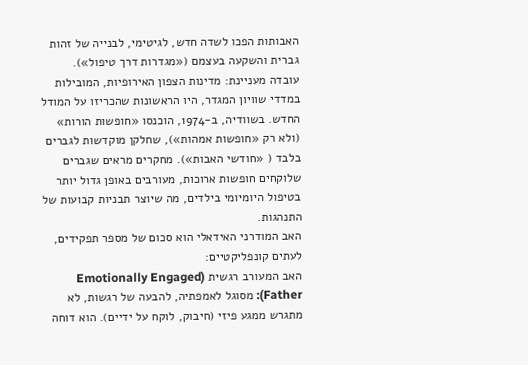האבותות הפכו לשדה חדש, לגיטימי, לבנייה של זהות גברית והשקעה בעצמם («מגדרות דרך טיפול»).
עובדה מעניינת: מדינות הצפון האירופיות, המובילות במדדי שוויון המגדר, היו הראשונות שהכריזו על המודל החדש. בשוודיה, ב-1974, הוכנסו «חופשות הורות» (ולא רק «חופשות אמהות»), שחלקן מוקדשות לגברים בלבד ( «חודשי האבות»). מחקרים מראים שגברים שלוקחים חופשות ארוכות, מעורבים באופן גדול יותר בטיפול היומיומי בילדים, מה שיוצר תבניות קבועות של התנהגות.
האב המודרני האידאלי הוא סכום של מספר תפקידים, לעתים קונפליקטיים:
האב המעורב רגשית (Emotionally Engaged Father): מסוגל לאמפתיה, להבעה של רגשות, לא מתגרש ממגע פיזי (חיבוק, לוקח על ידיים). הוא דוחה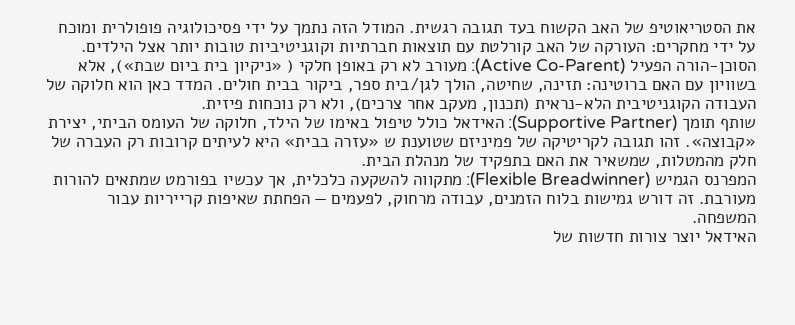את הסטריאוטיפ של האב הקשוח בעד תגובה רגשית. המודל הזה נתמך על ידי פסיכולוגיה פופולרית ומוכח על ידי מחקרים: העורקה של האב קורלטת עם תוצאות חברתיות וקוגניטיביות טובות יותר אצל הילדים.
הסוכן-הורה הפעיל (Active Co-Parent): מעורב לא רק באופן חלקי ( «ניקיון בית ביום שבת»), אלא בשוויון עם האם ברוטינה: תזינה, שחיטה, הולך לגן/בית ספר, ביקור בבית חולים. המדד כאן הוא חלוקה של העבודה הקוגניטיבית הלא-נראית (תכנון, מעקב אחר צרכים), ולא רק נוכחות פיזית.
שותף תומך (Supportive Partner): האידאל כולל טיפול באימו של הילד, חלוקה של העומס הביתי, יצירת «קבוצה». זהו תגובה לקריטיקה של פמיניזם שטוענת ש «עזרה בבית» היא לעיתים קרובות רק העברה של חלק מהמטלות, שמשאיר את האם בתפקיד של מנהלת הבית.
המפרנס הגמיש (Flexible Breadwinner): מתקווה להשקעה כלכלית, אך עכשיו בפורמט שמתאים להורות מעורבת. זה דורש גמישות בלוח הזמנים, עבודה מרחוק, לפעמים — הפחתת שאיפות קרייריות עבור המשפחה.
האידאל יוצר צורות חדשות של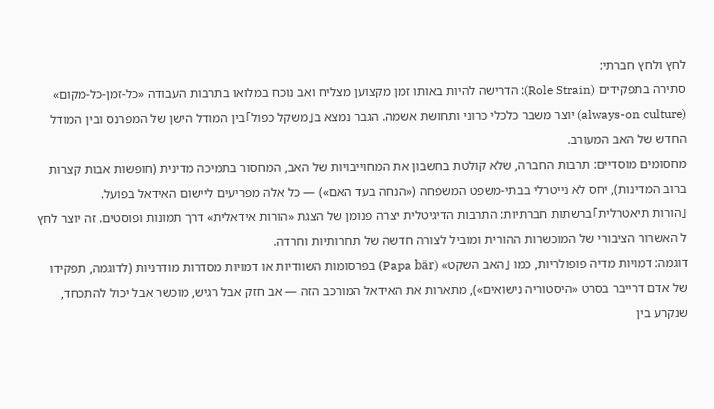לחץ ולחץ חברתי:
סתירה בתפקידים (Role Strain): הדרישה להיות באותו זמן מקצוען מצליח ואב נוכח במלואו בתרבות העבודה «כל-זמן-כל-מקום» (always-on culture) יוצר משבר כלכלי כרוני ותחושת אשמה. הגבר נמצא ב「משקל כפול」בין המודל הישן של המפרנס ובין המודל החדש של האב המעורב.
מחסומים מוסדיים: תרבות החברה, שלא קולטת בחשבון את המחוייבויות של האב, המחסור בתמיכה מדינית (חופשות אבות קצרות ברוב המדינות), יחס לא נייטרלי בבתי-משפט המשפחה («הנחה בעד האם») — כל אלה מפריעים ליישום האידאל בפועל.
「הורות תיאטרלית」ברשתות חברתיות: התרבות הדיגיטלית יצרה פנומן של הצגת «הורות אידאלית» דרך תמונות ופוסטים. זה יוצר לחץ ל האשרור הציבורי של המוכשרות ההורית ומוביל לצורה חדשה של תחרותיות וחרדה.
דוגמה: דמויות מדיה פופולריות, כמו 「האב השקט» (Papa bär) בפרסומות השוודיות או דמויות מסדרות מודרניות (לדוגמה, תפקידו של אדם דרייבר בסרט «היסטוריה נישואים»), מתארות את האידאל המורכב הזה — אב חזק אבל רגיש, מוכשר אבל יכול להתכחד, שנקרע בין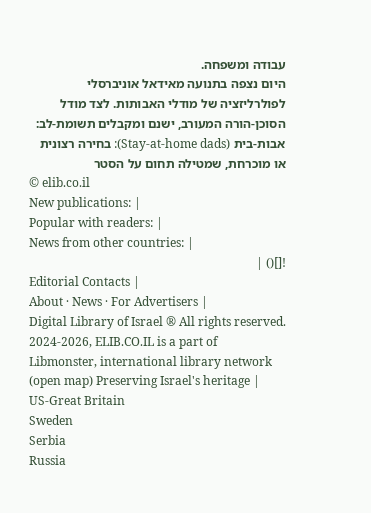עבודה ומשפחה.
היום נצפה בתנועה מאידאל אוניברסלי לפולרליזציה של מודלי האבותות. לצד מודל הסוכן-הורה המעורב, ישנם ומקבלים תשומת-לב:
אבות-בית (Stay-at-home dads): בחירה רצונית או מוכרחת, שמטילה תחום על הסטר
© elib.co.il
New publications: |
Popular with readers: |
News from other countries: |
![]() |
Editorial Contacts |
About · News · For Advertisers |
Digital Library of Israel ® All rights reserved.
2024-2026, ELIB.CO.IL is a part of Libmonster, international library network (open map) Preserving Israel's heritage |
US-Great Britain
Sweden
Serbia
Russia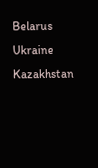Belarus
Ukraine
Kazakhstan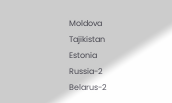Moldova
Tajikistan
Estonia
Russia-2
Belarus-2